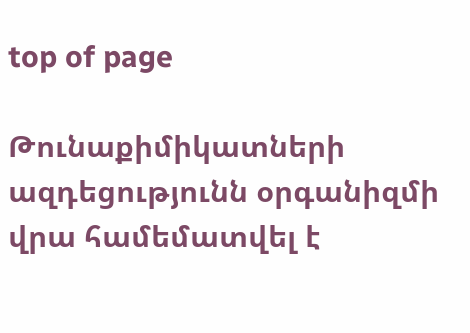top of page

Թունաքիմիկատների ազդեցությունն օրգանիզմի վրա համեմատվել է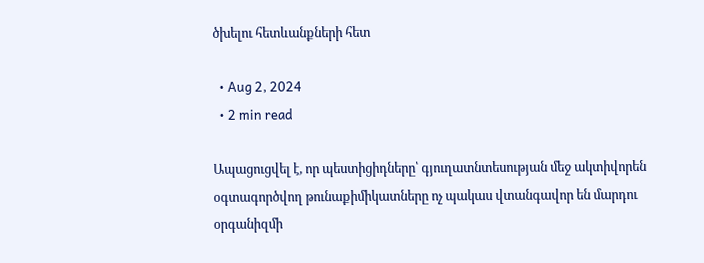ծխելու հետևանքների հետ

  • Aug 2, 2024
  • 2 min read

Ապացուցվել է, որ պեստիցիդները՝ գյուղատնտեսության մեջ ակտիվորեն օգտագործվող թունաքիմիկատները ոչ պակաս վտանգավոր են մարդու օրգանիզմի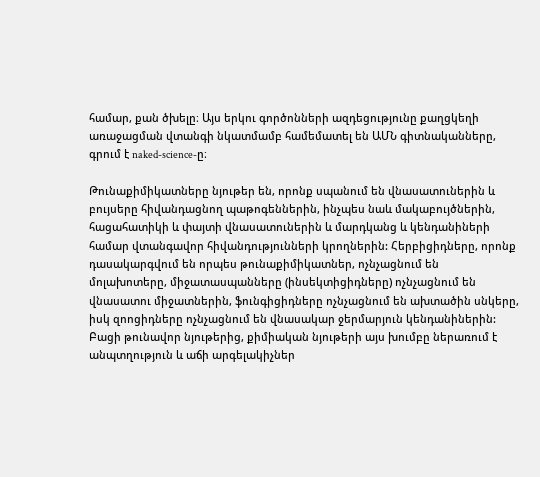համար, քան ծխելը։ Այս երկու գործոնների ազդեցությունը քաղցկեղի առաջացման վտանգի նկատմամբ համեմատել են ԱՄՆ գիտնականները, գրում է naked-science-ը։

Թունաքիմիկատները նյութեր են, որոնք սպանում են վնասատուներին և բույսերը հիվանդացնող պաթոգեններին, ինչպես նաև մակաբույծներին, հացահատիկի և փայտի վնասատուներին և մարդկանց և կենդանիների համար վտանգավոր հիվանդությունների կրողներին: Հերբիցիդները, որոնք դասակարգվում են որպես թունաքիմիկատներ, ոչնչացնում են մոլախոտերը, միջատասպանները (ինսեկտիցիդները) ոչնչացնում են վնասատու միջատներին, ֆունգիցիդները ոչնչացնում են ախտածին սնկերը, իսկ զոոցիդները ոչնչացնում են վնասակար ջերմարյուն կենդանիներին: Բացի թունավոր նյութերից, քիմիական նյութերի այս խումբը ներառում է անպտղություն և աճի արգելակիչներ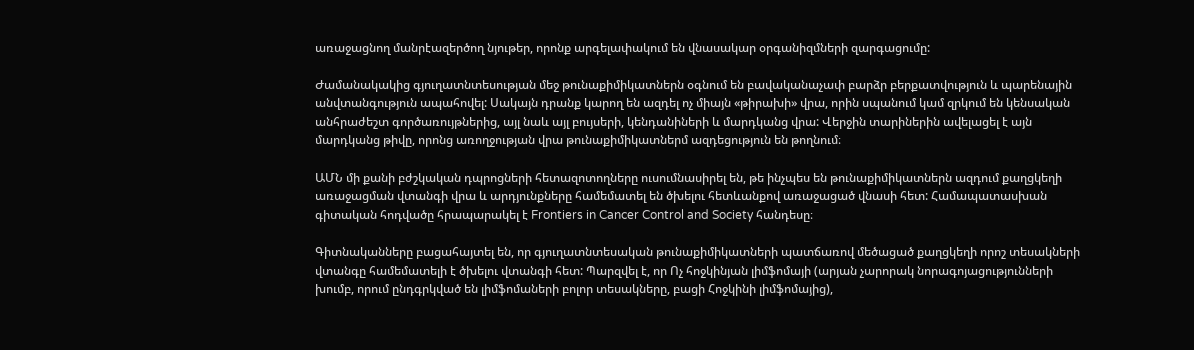առաջացնող մանրէազերծող նյութեր, որոնք արգելափակում են վնասակար օրգանիզմների զարգացումը:

Ժամանակակից գյուղատնտեսության մեջ թունաքիմիկատներն օգնում են բավականաչափ բարձր բերքատվություն և պարենային անվտանգություն ապահովել: Սակայն դրանք կարող են ազդել ոչ միայն «թիրախի» վրա, որին սպանում կամ զրկում են կենսական անհրաժեշտ գործառույթներից, այլ նաև այլ բույսերի, կենդանիների և մարդկանց վրա: Վերջին տարիներին ավելացել է այն մարդկանց թիվը, որոնց առողջության վրա թունաքիմիկատներմ ազդեցություն են թողնում։

ԱՄՆ մի քանի բժշկական դպրոցների հետազոտողները ուսումնասիրել են, թե ինչպես են թունաքիմիկատներն ազդում քաղցկեղի առաջացման վտանգի վրա և արդյունքները համեմատել են ծխելու հետևանքով առաջացած վնասի հետ: Համապատասխան գիտական հոդվածը հրապարակել է Frontiers in Cancer Control and Society հանդեսը։

Գիտնականները բացահայտել են, որ գյուղատնտեսական թունաքիմիկատների պատճառով մեծացած քաղցկեղի որոշ տեսակների վտանգը համեմատելի է ծխելու վտանգի հետ: Պարզվել է, որ Ոչ հոջկինյան լիմֆոմայի (արյան չարորակ նորագոյացությունների խումբ, որում ընդգրկված են լիմֆոմաների բոլոր տեսակները, բացի Հոջկինի լիմֆոմայից),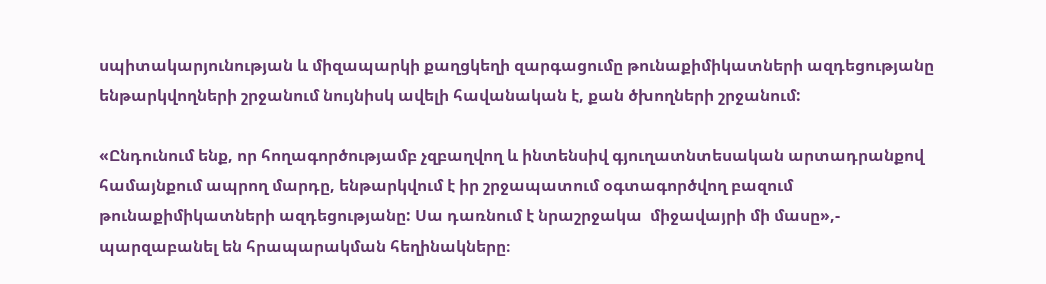սպիտակարյունության և միզապարկի քաղցկեղի զարգացումը թունաքիմիկատների ազդեցությանը ենթարկվողների շրջանում նույնիսկ ավելի հավանական է, քան ծխողների շրջանում:

«Ընդունում ենք, որ հողագործությամբ չզբաղվող և ինտենսիվ գյուղատնտեսական արտադրանքով համայնքում ապրող մարդը, ենթարկվում է իր շրջապատում օգտագործվող բազում թունաքիմիկատների ազդեցությանը: Սա դառնում է նրաշրջակա  միջավայրի մի մասը»,- պարզաբանել են հրապարակման հեղինակները։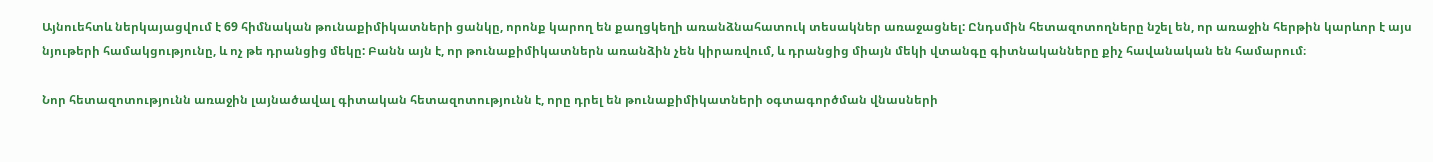Այնուեհտև ներկայացվում է 69 հիմնական թունաքիմիկատների ցանկը, որոնք կարող են քաղցկեղի առանձնահատուկ տեսակներ առաջացնել: Ընդսմին հետազոտողները նշել են, որ առաջին հերթին կարևոր է այս նյութերի համակցությունը, և ոչ թե դրանցից մեկը: Բանն այն է, որ թունաքիմիկատներն առանձին չեն կիրառվում, և դրանցից միայն մեկի վտանգը գիտնականները քիչ հավանական են համարում։

Նոր հետազոտությունն առաջին լայնածավալ գիտական հետազոտությունն է, որը դրել են թունաքիմիկատների օգտագործման վնասների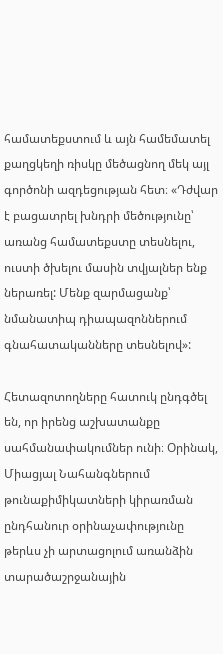համատեքստում և այն համեմատել քաղցկեղի ռիսկը մեծացնող մեկ այլ գործոնի ազդեցության հետ։ «Դժվար է բացատրել խնդրի մեծությունը՝ առանց համատեքստը տեսնելու, ուստի ծխելու մասին տվյալներ ենք ներառել: Մենք զարմացանք՝ նմանատիպ դիապազոններում գնահատականները տեսնելով»:

Հետազոտողները հատուկ ընդգծել են, որ իրենց աշխատանքը սահմանափակումներ ունի։ Օրինակ, Միացյալ Նահանգներում թունաքիմիկատների կիրառման ընդհանուր օրինաչափությունը թերևս չի արտացոլում առանձին տարածաշրջանային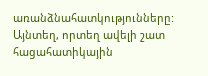առանձնահատկությունները: Այնտեղ, որտեղ ավելի շատ հացահատիկային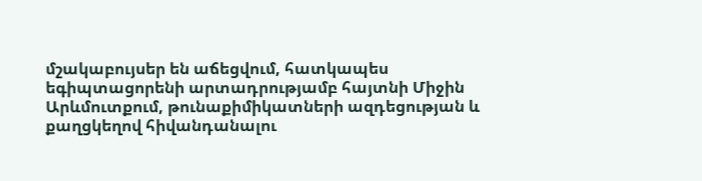մշակաբույսեր են աճեցվում, հատկապես եգիպտացորենի արտադրությամբ հայտնի Միջին Արևմուտքում, թունաքիմիկատների ազդեցության և քաղցկեղով հիվանդանալու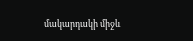մակարդակի միջև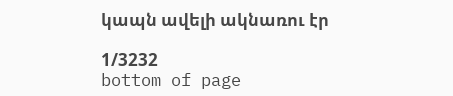կապն ավելի ակնառու էր

1/3232
bottom of page